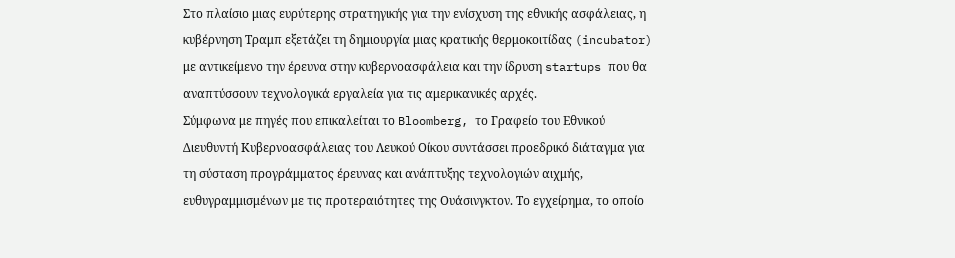Στο πλαίσιο μιας ευρύτερης στρατηγικής για την ενίσχυση της εθνικής ασφάλειας, η κυβέρνηση Τραμπ εξετάζει τη δημιουργία μιας κρατικής θερμοκοιτίδας (incubator) με αντικείμενο την έρευνα στην κυβερνοασφάλεια και την ίδρυση startups που θα αναπτύσσουν τεχνολογικά εργαλεία για τις αμερικανικές αρχές.
Σύμφωνα με πηγές που επικαλείται το Bloomberg, το Γραφείο του Εθνικού Διευθυντή Κυβερνοασφάλειας του Λευκού Οίκου συντάσσει προεδρικό διάταγμα για τη σύσταση προγράμματος έρευνας και ανάπτυξης τεχνολογιών αιχμής, ευθυγραμμισμένων με τις προτεραιότητες της Ουάσινγκτον. Το εγχείρημα, το οποίο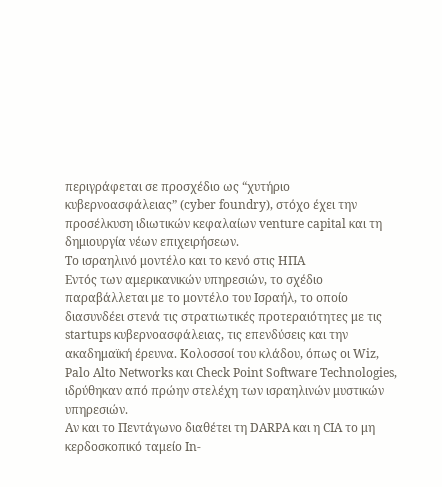περιγράφεται σε προσχέδιο ως “χυτήριο κυβερνοασφάλειας” (cyber foundry), στόχο έχει την προσέλκυση ιδιωτικών κεφαλαίων venture capital και τη δημιουργία νέων επιχειρήσεων.
Το ισραηλινό μοντέλο και το κενό στις ΗΠΑ
Εντός των αμερικανικών υπηρεσιών, το σχέδιο παραβάλλεται με το μοντέλο του Ισραήλ, το οποίο διασυνδέει στενά τις στρατιωτικές προτεραιότητες με τις startups κυβερνοασφάλειας, τις επενδύσεις και την ακαδημαϊκή έρευνα. Κολοσσοί του κλάδου, όπως οι Wiz, Palo Alto Networks και Check Point Software Technologies, ιδρύθηκαν από πρώην στελέχη των ισραηλινών μυστικών υπηρεσιών.
Αν και το Πεντάγωνο διαθέτει τη DARPA και η CIA το μη κερδοσκοπικό ταμείο In-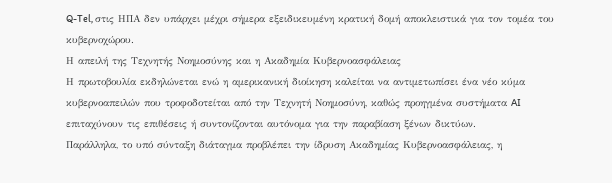Q-Tel, στις ΗΠΑ δεν υπάρχει μέχρι σήμερα εξειδικευμένη κρατική δομή αποκλειστικά για τον τομέα του κυβερνοχώρου.
Η απειλή της Τεχνητής Νοημοσύνης και η Ακαδημία Κυβερνοασφάλειας
Η πρωτοβουλία εκδηλώνεται ενώ η αμερικανική διοίκηση καλείται να αντιμετωπίσει ένα νέο κύμα κυβερνοαπειλών που τροφοδοτείται από την Τεχνητή Νοημοσύνη, καθώς προηγμένα συστήματα AI επιταχύνουν τις επιθέσεις ή συντονίζονται αυτόνομα για την παραβίαση ξένων δικτύων.
Παράλληλα, το υπό σύνταξη διάταγμα προβλέπει την ίδρυση Ακαδημίας Κυβερνοασφάλειας, η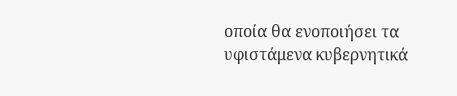οποία θα ενοποιήσει τα υφιστάμενα κυβερνητικά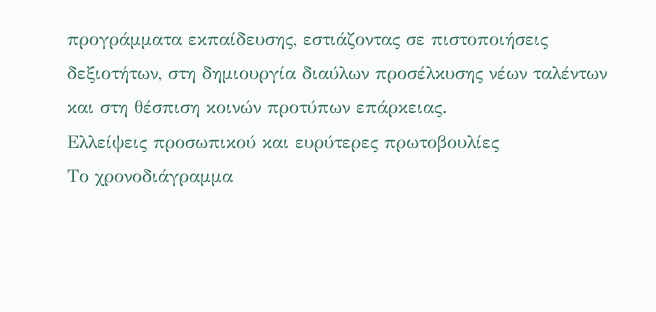προγράμματα εκπαίδευσης, εστιάζοντας σε πιστοποιήσεις δεξιοτήτων, στη δημιουργία διαύλων προσέλκυσης νέων ταλέντων και στη θέσπιση κοινών προτύπων επάρκειας.
Ελλείψεις προσωπικού και ευρύτερες πρωτοβουλίες
Το χρονοδιάγραμμα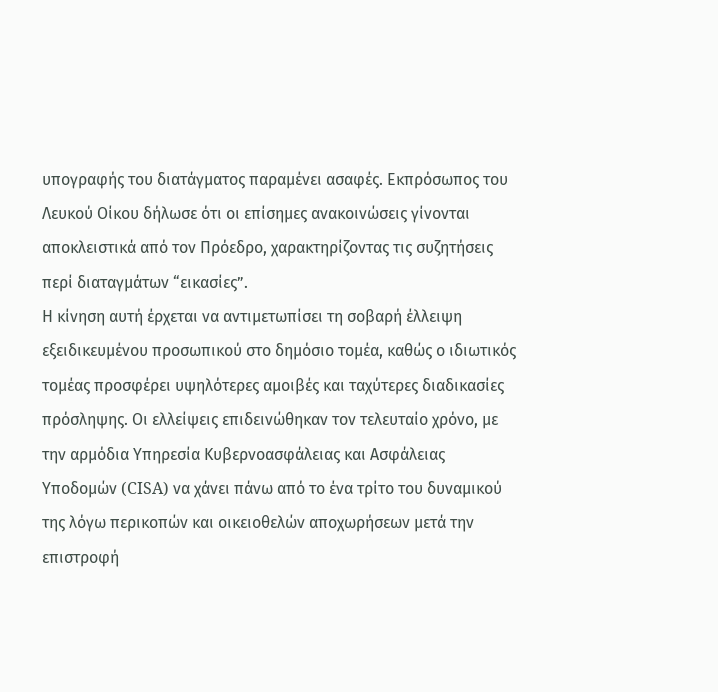υπογραφής του διατάγματος παραμένει ασαφές. Εκπρόσωπος του Λευκού Οίκου δήλωσε ότι οι επίσημες ανακοινώσεις γίνονται αποκλειστικά από τον Πρόεδρο, χαρακτηρίζοντας τις συζητήσεις περί διαταγμάτων “εικασίες”.
Η κίνηση αυτή έρχεται να αντιμετωπίσει τη σοβαρή έλλειψη εξειδικευμένου προσωπικού στο δημόσιο τομέα, καθώς ο ιδιωτικός τομέας προσφέρει υψηλότερες αμοιβές και ταχύτερες διαδικασίες πρόσληψης. Οι ελλείψεις επιδεινώθηκαν τον τελευταίο χρόνο, με την αρμόδια Υπηρεσία Κυβερνοασφάλειας και Ασφάλειας Υποδομών (CISA) να χάνει πάνω από το ένα τρίτο του δυναμικού της λόγω περικοπών και οικειοθελών αποχωρήσεων μετά την επιστροφή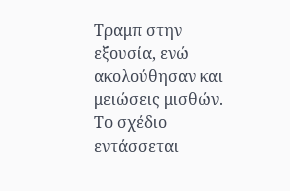Τραμπ στην εξουσία, ενώ ακολούθησαν και μειώσεις μισθών.
Το σχέδιο εντάσσεται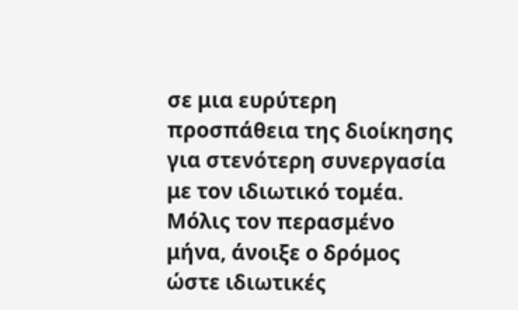σε μια ευρύτερη προσπάθεια της διοίκησης για στενότερη συνεργασία με τον ιδιωτικό τομέα. Μόλις τον περασμένο μήνα, άνοιξε ο δρόμος ώστε ιδιωτικές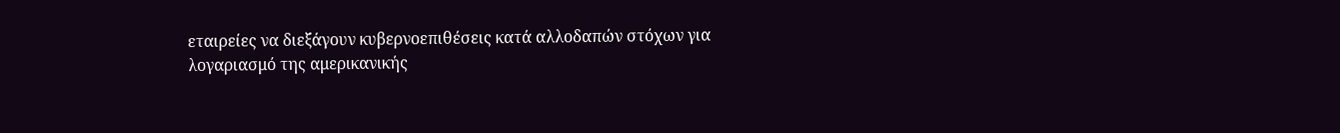εταιρείες να διεξάγουν κυβερνοεπιθέσεις κατά αλλοδαπών στόχων για λογαριασμό της αμερικανικής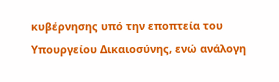κυβέρνησης υπό την εποπτεία του Υπουργείου Δικαιοσύνης, ενώ ανάλογη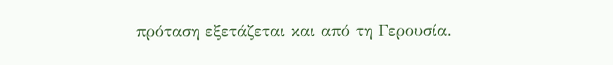πρόταση εξετάζεται και από τη Γερουσία.